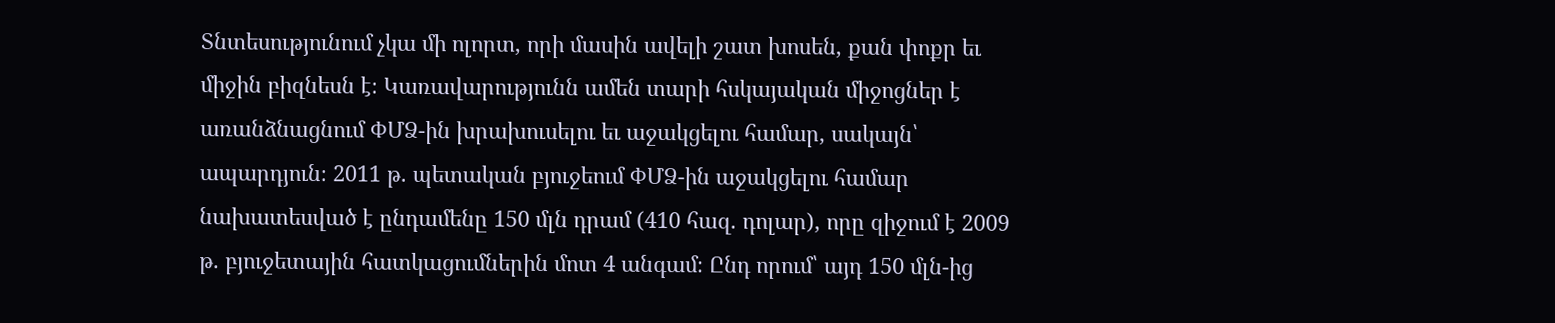Տնտեսությունում չկա մի ոլորտ, որի մասին ավելի շատ խոսեն, քան փոքր եւ միջին բիզնեսն է։ Կառավարությունն ամեն տարի հսկայական միջոցներ է առանձնացնում ՓՄՁ-ին խրախուսելու եւ աջակցելու համար, սակայն՝ ապարդյուն։ 2011 թ. պետական բյուջեում ՓՄՁ-ին աջակցելու համար նախատեսված է ընդամենը 150 մլն դրամ (410 հազ. դոլար), որը զիջում է 2009 թ. բյուջետային հատկացումներին մոտ 4 անգամ։ Ընդ որում՝ այդ 150 մլն-ից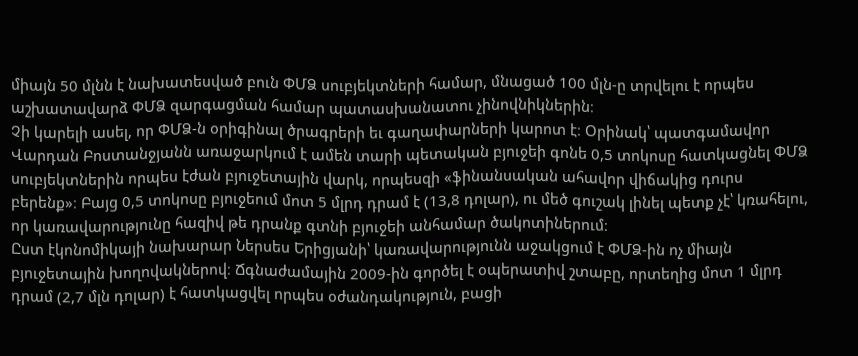միայն 50 մլնն է նախատեսված բուն ՓՄՁ սուբյեկտների համար, մնացած 100 մլն-ը տրվելու է որպես աշխատավարձ ՓՄՁ զարգացման համար պատասխանատու չինովնիկներին։
Չի կարելի ասել, որ ՓՄՁ-ն օրիգինալ ծրագրերի եւ գաղափարների կարոտ է։ Օրինակ՝ պատգամավոր Վարդան Բոստանջյանն առաջարկում է ամեն տարի պետական բյուջեի գոնե 0,5 տոկոսը հատկացնել ՓՄՁ սուբյեկտներին որպես էժան բյուջետային վարկ, որպեսզի «ֆինանսական ահավոր վիճակից դուրս բերենք»։ Բայց 0,5 տոկոսը բյուջեում մոտ 5 մլրդ դրամ է (13,8 դոլար), ու մեծ գուշակ լինել պետք չէ՝ կռահելու, որ կառավարությունը հազիվ թե դրանք գտնի բյուջեի անհամար ծակոտիներում։
Ըստ էկոնոմիկայի նախարար Ներսես Երիցյանի՝ կառավարությունն աջակցում է ՓՄՁ-ին ոչ միայն բյուջետային խողովակներով։ Ճգնաժամային 2009-ին գործել է օպերատիվ շտաբը, որտեղից մոտ 1 մլրդ դրամ (2,7 մլն դոլար) է հատկացվել որպես օժանդակություն, բացի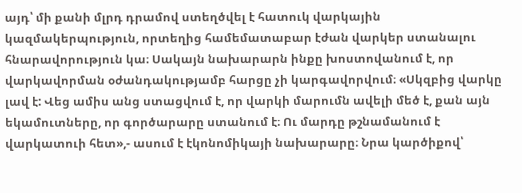այդ՝ մի քանի մլրդ դրամով ստեղծվել է հատուկ վարկային կազմակերպություն, որտեղից համեմատաբար էժան վարկեր ստանալու հնարավորություն կա։ Սակայն նախարարն ինքը խոստովանում է, որ վարկավորման օժանդակությամբ հարցը չի կարգավորվում։ «Սկզբից վարկը լավ է: Վեց ամիս անց ստացվում է, որ վարկի մարումն ավելի մեծ է, քան այն եկամուտները, որ գործարարը ստանում է։ Ու մարդը թշնամանում է վարկատուի հետ»,- ասում է էկոնոմիկայի նախարարը։ Նրա կարծիքով՝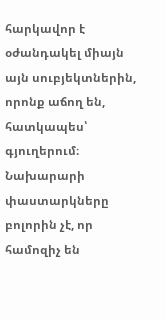հարկավոր է օժանդակել միայն այն սուբյեկտներին, որոնք աճող են, հատկապես՝ գյուղերում։
Նախարարի փաստարկները բոլորին չէ, որ համոզիչ են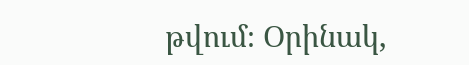թվում։ Օրինակ,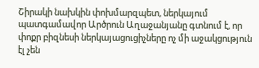Շիրակի նախկին փոխմարզպետ, ներկայում պատգամավոր Արծրուն Աղաջանյանը գտնում է, որ փոքր բիզնեսի ներկայացուցիչները ոչ մի աջակցություն էլ չեն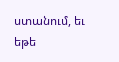ստանում, եւ եթե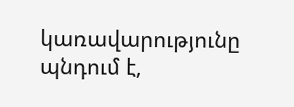կառավարությունը պնդում է,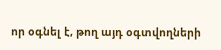որ օգնել է, թող այդ օգտվողների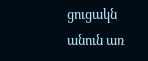ցուցակն անուն առ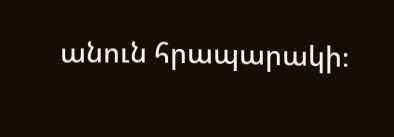անուն հրապարակի։